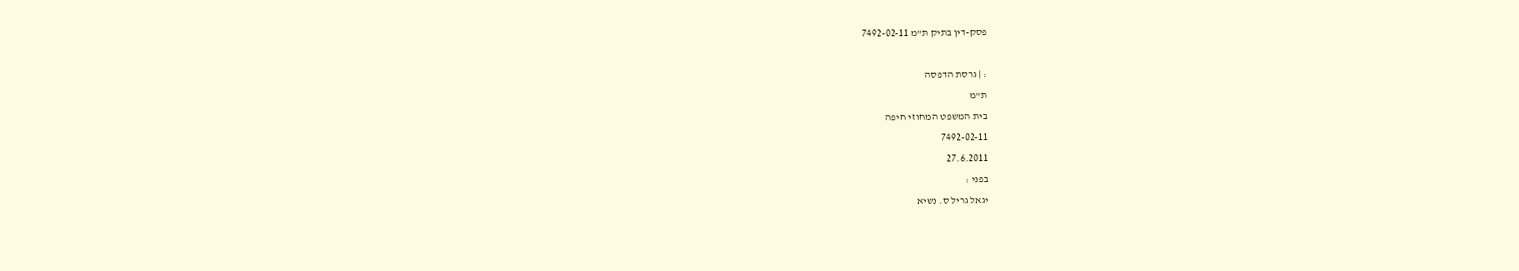פסק-דין בתיק ת"מ 7492-02-11

: | גרסת הדפסה
ת"מ
בית המשפט המחוזי חיפה
7492-02-11
27.6.2011
בפני :
יגאל גריל ס. נשיא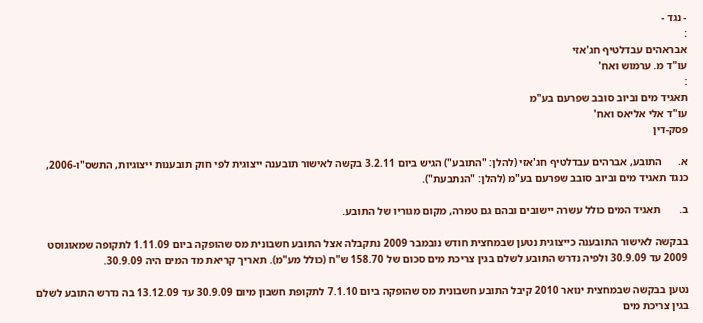- נגד -
:
אבראהים עבדלטיף חג'אזי
עו"ד מ. ערמוש ואח'
:
תאגיד מים וביוב סובב שפרעם בע"מ
עו"ד אלי אליאס ואח'
פסק-דין

א.      התובע, אברהים עבדלטיף חג'אזי (להלן: "התובע") הגיש ביום 3.2.11 בקשה לאישור תובענה ייצוגית לפי חוק תובענות ייצוגיות, התשס"ו-2006, כנגד תאגיד מים וביוב סובב שפרעם בע"מ (להלן: "הנתבעת").

ב.       תאגיד המים כולל עשרה יישובים ובהם גם טמרה, מקום מגוריו של התובע.

בבקשה לאישור התובענה כייצוגית נטען שבמחצית חודש נובמבר 2009 נתקבלה אצל התובע חשבונית מס שהופקה ביום 1.11.09 לתקופה שמאוגוסט 2009 עד 30.9.09 ולפיה נדרש התובע לשלם בגין צריכת מים סכום של 158.70 ש"ח (כולל מע"מ). תאריך קריאת מד המים היה 30.9.09.

נטען בבקשה שבמחצית ינואר 2010 קיבל התובע חשבונית מס שהופקה ביום 7.1.10 לתקופת חשבון מיום 30.9.09 עד 13.12.09 בה נדרש התובע לשלם בגין צריכת מים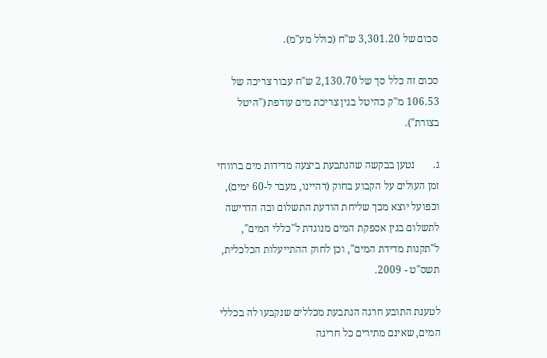סכום של 3,301.20 ש"ח (כולל מע"מ).

סכום זה כלל סך של 2,130.70 ש"ח עבור צריכה של 106.53 מ"ק כהיטל בגין צריכת מים עודפת ("היטל בצורת").

ג.       נטען בבקשה שהנתבעת ביצעה מדידות מים ברווחי זמן העולים על הקבוע בחוק (דהיינו, מעבר ל-60 ימים), וכפועל יוצא מכך שליחת הודעת התשלום ובה הדרישה לתשלום בגין אספקת המים מנוגדת ל"כללי המים", ל"תקנות מדידת המים", וכן לחוק ההתייעלות הכלכלית, תשס"ט - 2009.

לטענת התובע חרגה הנתבעת מכללים שנקבעו לה בכללי המים, שאינם מתירים כל חריגה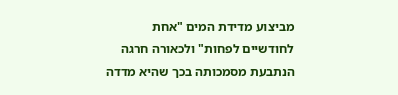מביצוע מדידת המים "אחת לחודשיים לפחות" ולכאורה חרגה הנתבעת מסמכותה בכך שהיא מדדה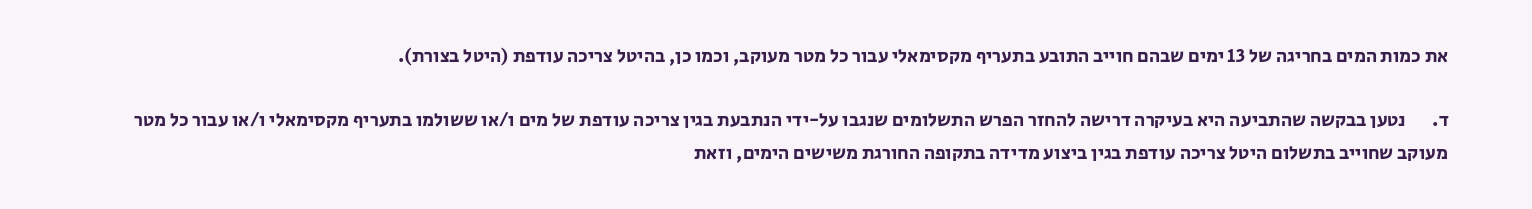את כמות המים בחריגה של 13 ימים שבהם חוייב התובע בתעריף מקסימאלי עבור כל מטר מעוקב, וכמו כן, בהיטל צריכה עודפת (היטל בצורת).

ד.       נטען בבקשה שהתביעה היא בעיקרה דרישה להחזר הפרש התשלומים שנגבו על-ידי הנתבעת בגין צריכה עודפת של מים ו/או ששולמו בתעריף מקסימאלי ו/או עבור כל מטר מעוקב שחוייב בתשלום היטל צריכה עודפת בגין ביצוע מדידה בתקופה החורגת משישים הימים, וזאת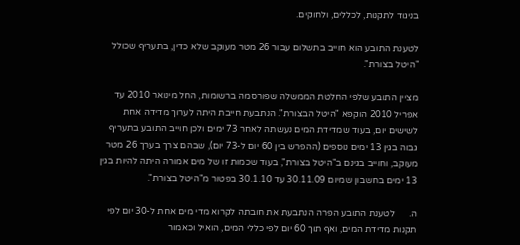בניגוד לתקנות, לכללים, ולחוקים.

לטענת התובע הוא חוייב בתשלום עבור 26 מטר מעוקב שלא כדין, בתעריף שכולל "היטל בצורת".

מציין התובע שלפי החלטת הממשלה שפורסמה ברשומות, החל מינואר 2010 עד אפריל 2010 הוקפא "היטל הבצורת". הנתבעת חייבת היתה לערוך מדידה אחת לשישים יום, בעוד שמדידת המים נעשתה לאחר 73 ימים ולכן חוייב התובע בתעריף גבוה בגין 13 ימים נוספים (ההפרש בין 60 יום ל-73 יום), שבהם צרך בערך 26 מטר מעוקב, וחוייב בגינם ב"היטל בצורת", בעוד שכמות זו של מים אמורה היתה להיות בגין 13 ימים בחשבון שמיום 30.11.09 עד 30.1.10 בפטור מ"היטל בצורת".

ה.      לטענת התובע הפרה הנתבעת את חובתה לקרוא מדי מים אחת ל-30 יום לפי תקנות מדידת המים, ואף תוך 60 יום לפי כללי המים, הואיל וכאמור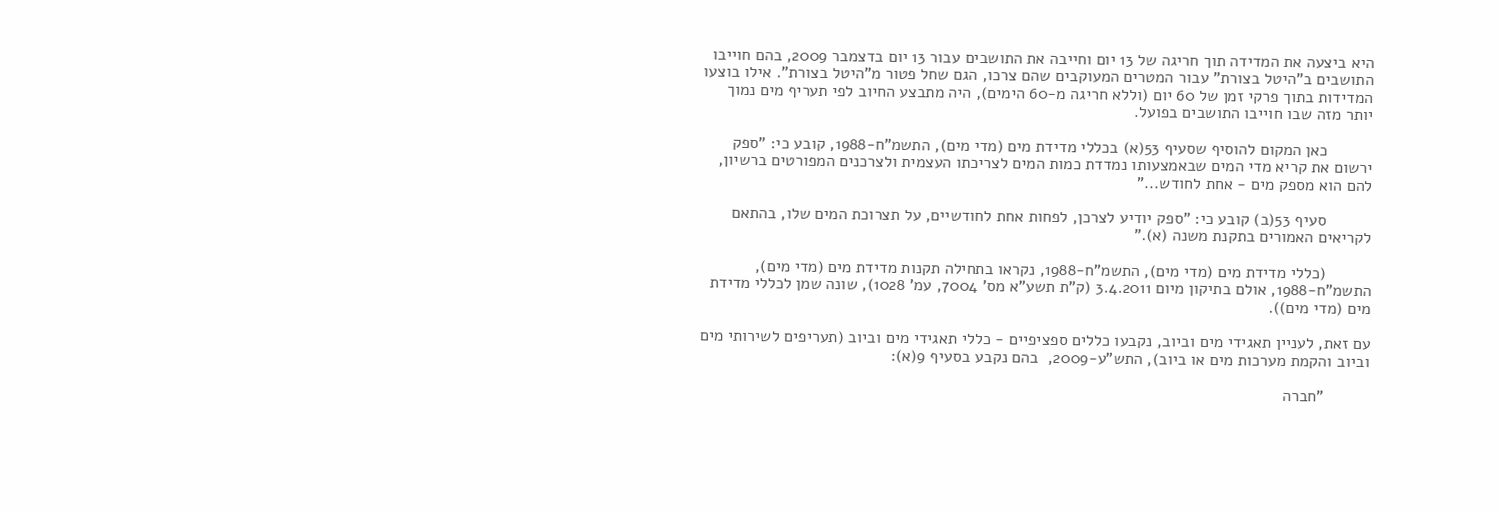היא ביצעה את המדידה תוך חריגה של 13 יום וחייבה את התושבים עבור 13 יום בדצמבר 2009, בהם חוייבו התושבים ב"היטל בצורת" עבור המטרים המעוקבים שהם צרכו, הגם שחל פטור מ"היטל בצורת". אילו בוצעו המדידות בתוך פרקי זמן של 60 יום (וללא חריגה מ-60 הימים), היה מתבצע החיוב לפי תעריף מים נמוך יותר מזה שבו חוייבו התושבים בפועל.

          כאן המקום להוסיף שסעיף 53(א) בכללי מדידת מים (מדי מים), התשמ"ח-1988, קובע כי: "ספק ירשום את קריא מדי המים שבאמצעותו נמדדת כמות המים לצריכתו העצמית ולצרכנים המפורטים ברשיון, להם הוא מספק מים - אחת לחודש..."

          סעיף 53(ב) קובע כי: "ספק יודיע לצרכן, לפחות אחת לחודשיים, על תצרוכת המים שלו, בהתאם לקריאים האמורים בתקנת משנה (א)."

          (כללי מדידת מים (מדי מים), התשמ"ח-1988, נקראו בתחילה תקנות מדידת מים (מדי מים), התשמ"ח-1988, אולם בתיקון מיום 3.4.2011 (ק"ת תשע"א מס' 7004, עמ' 1028), שונה שמן לכללי מדידת מים (מדי מים)).

עם זאת, לעניין תאגידי מים וביוב, נקבעו כללים ספציפיים - כללי תאגידי מים וביוב (תעריפים לשירותי מים וביוב והקמת מערכות מים או ביוב), התש"ע-2009,  בהם נקבע בסעיף 9(א):

          "חברה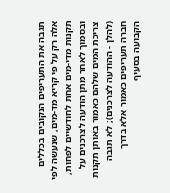תגבה את התעריפים הנקובים בכללים אלה רק על פי קריא מד-מים, שנעשה לפי תקנות מדי-מים אחת לחודשיים לפחות, ובסמוך לאחר מתן הודעה לצרכנים על צריכת המים שלהם כאמור באותן תקנות (להלן - ההודעה לצרכנים); לא תגבה חברה תעריפים כאמור אלא בדרך הקבועה בסעיף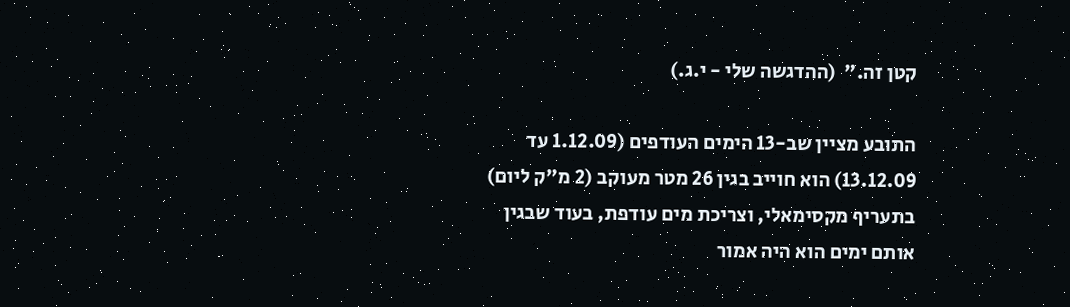קטן זה."  (ההדגשה שלי - י.ג.)

התובע מציין שב-13 הימים העודפים (1.12.09 עד 13.12.09) הוא חוייב בגין 26 מטר מעוקב (2 מ"ק ליום) בתעריף מקסימאלי, וצריכת מים עודפת, בעוד שבגין אותם ימים הוא היה אמור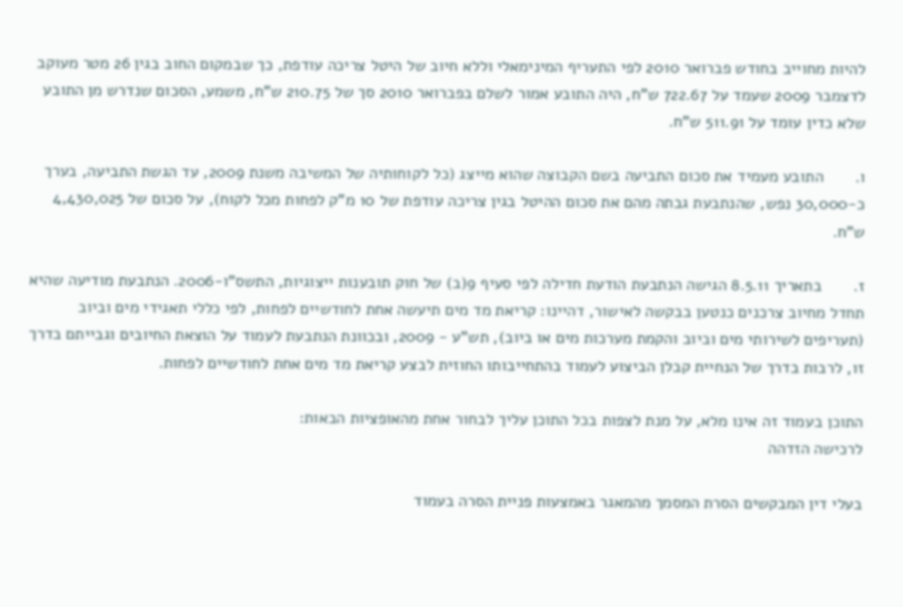להיות מחוייב בחודש פברואר 2010 לפי התעריף המינימאלי וללא חיוב של היטל צריכה עודפת, כך שבמקום החוב בגין 26 מטר מעוקב לדצמבר 2009 שעמד על 722.67 ש"ח, היה התובע אמור לשלם בפברואר 2010 סך של 210.75 ש"ח, משמע, הסכום שנדרש מן התובע שלא כדין עומד על 511.91 ש"ח.

ו.       התובע מעמיד את סכום התביעה בשם הקבוצה שהוא מייצג (כל לקוחותיה של המשיבה משנת 2009, עד הגשת התביעה, בערך כ-30,000 נפש, שהנתבעת גבתה מהם את סכום ההיטל בגין צריכה עודפת של 10 מ"ק לפחות מכל לקוח), על סכום של 4,430,025 ש"ח.

ז.       בתאריך 8.5.11 הגישה הנתבעת הודעת חדילה לפי סעיף 9(ב) של חוק תובענות ייצוגיות, התשס"ו-2006. הנתבעת מודיעה שהיא תחדל מחיוב צרכנים כנטען בבקשה לאישור, דהיינו: קריאת מד מים תיעשה אחת לחודשיים לפחות, לפי כללי תאגידי מים וביוב (תעריפים לשירותי מים וביוב והקמת מערכות מים או ביוב), תש"ע - 2009, ובכוונת הנתבעת לעמוד על הוצאת החיובים וגבייתם בדרך זו, לרבות בדרך של הנחיית קבלן הביצוע לעמוד בהתחייבותו החוזית לבצע קריאת מד מים אחת לחודשיים לפחות.

התוכן בעמוד זה אינו מלא, על מנת לצפות בכל התוכן עליך לבחור אחת מהאופציות הבאות:
לרכישה הזדהה

בעלי דין המבקשים הסרת המסמך מהמאגר באמצעות פניית הסרה בעמוד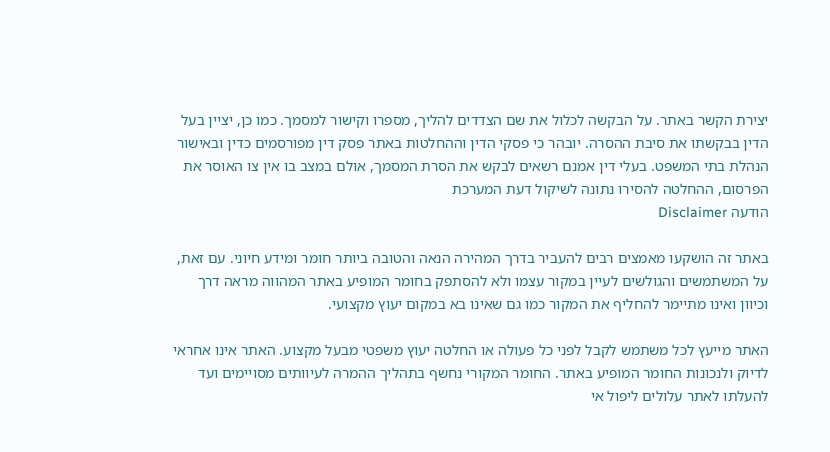יצירת הקשר באתר. על הבקשה לכלול את שם הצדדים להליך, מספרו וקישור למסמך. כמו כן, יציין בעל הדין בבקשתו את סיבת ההסרה. יובהר כי פסקי הדין וההחלטות באתר פסק דין מפורסמים כדין ובאישור הנהלת בתי המשפט. בעלי דין אמנם רשאים לבקש את הסרת המסמך, אולם במצב בו אין צו האוסר את הפרסום, ההחלטה להסירו נתונה לשיקול דעת המערכת
הודעה Disclaimer

באתר זה הושקעו מאמצים רבים להעביר בדרך המהירה הנאה והטובה ביותר חומר ומידע חיוני. עם זאת, על המשתמשים והגולשים לעיין במקור עצמו ולא להסתפק בחומר המופיע באתר המהווה מראה דרך וכיוון ואינו מתיימר להחליף את המקור כמו גם שאינו בא במקום יעוץ מקצועי.

האתר מייעץ לכל משתמש לקבל לפני כל פעולה או החלטה יעוץ משפטי מבעל מקצוע. האתר אינו אחראי לדיוק ולנכונות החומר המופיע באתר. החומר המקורי נחשף בתהליך ההמרה לעיוותים מסויימים ועד להעלתו לאתר עלולים ליפול אי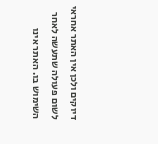דיוקים ולכן אין האתר אחראי לשום פעולה שתעשה לאחר השימוש בו. האתר אינו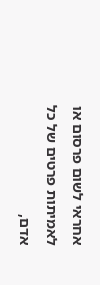אחראי לשום פרסום או לאמיתות פרטים של כל אדם,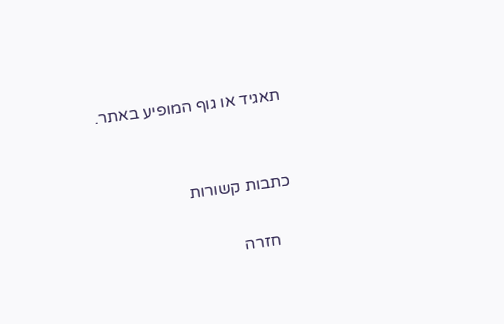תאגיד או גוף המופיע באתר.


כתבות קשורות

    חזרה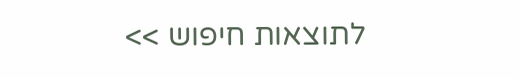לתוצאות חיפוש >>